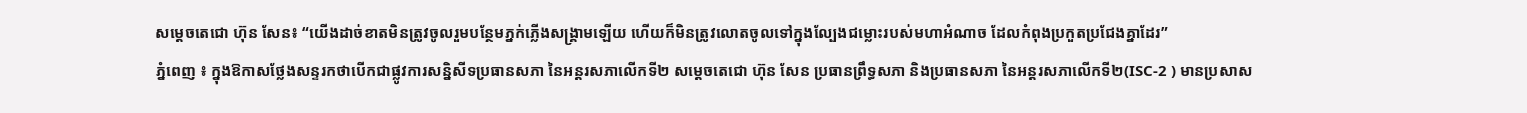សម្ដេចតេជោ ហ៊ុន សែន៖ “យើងដាច់ខាតមិនត្រូវចូលរួមបន្ថែមភ្នក់ភ្លើងសង្គ្រាមឡើយ ហើយក៏មិនត្រូវលោតចូលទៅក្នុងល្បែងជម្លោះរបស់មហាអំណាច ដែលកំពុងប្រកួតប្រជែងគ្នាដែរ”
ភ្នំពេញ ៖ ក្នុងឱកាសថ្លែងសន្ទរកថាបើកជាផ្លូវការសន្និសីទប្រធានសភា នៃអន្ដរសភាលើកទី២ សម្ដេចតេជោ ហ៊ុន សែន ប្រធានព្រឹទ្ធសភា និងប្រធានសភា នៃអន្ដរសភាលើកទី២(ISC-2 ) មានប្រសាស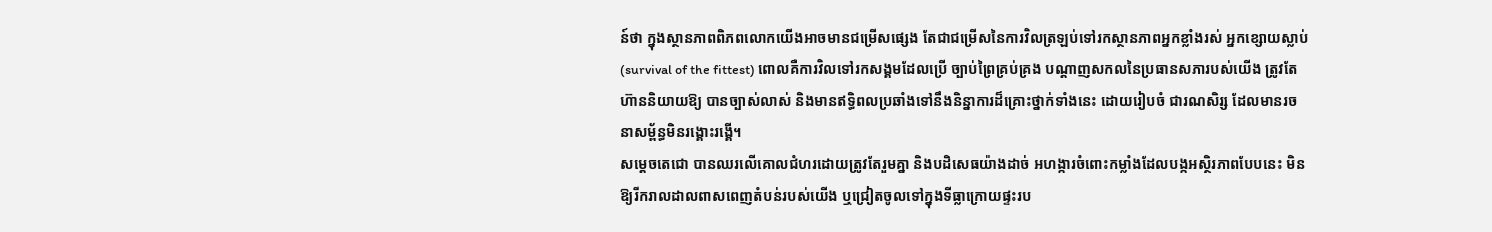ន៍ថា ក្នុងស្ថានភាពពិភពលោកយើងអាចមានជម្រើសផ្សេង តែជាជម្រើសនៃការវិលត្រឡប់ទៅរកស្ថានភាពអ្នកខ្លាំងរស់ អ្នកខ្សោយស្លាប់ (survival of the fittest) ពោលគឺការវិលទៅរកសង្គមដែលប្រើ ច្បាប់ព្រៃគ្រប់គ្រង បណ្តាញសកលនៃប្រធានសភារបស់យើង ត្រូវតែហ៊ាននិយាយឱ្យ បានច្បាស់លាស់ និងមានឥទ្ធិពលប្រឆាំងទៅនឹងនិន្នាការដ៏គ្រោះថ្នាក់ទាំងនេះ ដោយរៀបចំ ជារណសិរ្ស ដែលមានរចនាសម្ព័ន្ធមិនរង្គោះរង្គើ។
សម្ដេចតេជោ បានឈរលើគោលជំហរដោយត្រូវតែរួមគ្នា និងបដិសេធយ៉ាងដាច់ អហង្ការចំពោះកម្លាំងដែលបង្កអស្ថិរភាពបែបនេះ មិនឱ្យរីករាលដាលពាសពេញតំបន់របស់យើង ឬជ្រៀតចូលទៅក្នុងទីធ្លាក្រោយផ្ទះរប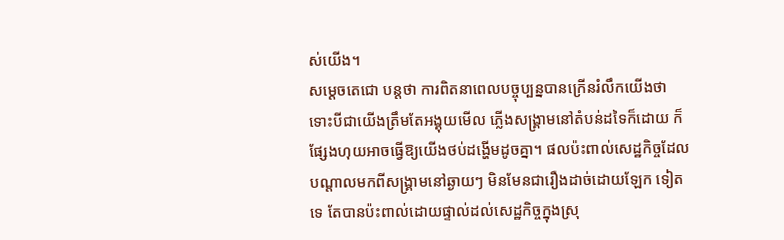ស់យើង។
សម្ដេចតេជោ បន្ដថា ការពិតនាពេលបច្ចុប្បន្នបានក្រើនរំលឹកយើងថា ទោះបីជាយើងត្រឹមតែអង្គុយមើល ភ្លើងសង្គ្រាមនៅតំបន់ដទៃក៏ដោយ ក៏ផ្សែងហុយអាចធ្វើឱ្យយើងថប់ដង្ហើមដូចគ្នា។ ផលប៉ះពាល់សេដ្ឋកិច្ចដែលបណ្តាលមកពីសង្គ្រាមនៅឆ្ងាយៗ មិនមែនជារឿងដាច់ដោយឡែក ទៀតទេ តែបានប៉ះពាល់ដោយផ្ទាល់ដល់សេដ្ឋកិច្ចក្នុងស្រុ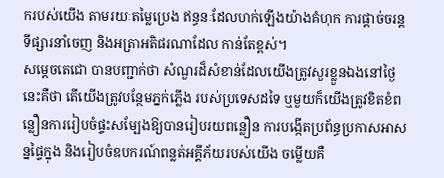ករបស់យើង តាមរយៈតម្លៃប្រេង ឥន្ធនៈដែលហក់ឡើងយ៉ាងគំហុក ការផ្តាច់ចរន្តទីផ្សារនាំចេញ និងអត្រាអតិផរណាដែល កាន់តែខ្ពស់។
សម្ដេចតេជោ បានបញ្ជាក់ថា សំណួរដ៏សំខាន់ដែលយើងត្រូវសួរខ្លួនឯងនៅថ្ងៃនេះគឺថា តើយើងត្រូវបន្ថែមភ្នក់ភ្លើង របស់ប្រទេសដទៃ ឬមួយក៏យើងត្រូវខិតខំពន្លឿនការរៀបចំផ្ទះសម្បែងឱ្យបានរៀបរយពន្លឿន ការបង្កើតប្រព័ន្ធប្រកាសអាសន្នផ្ទៃក្នុង និងរៀបចំឧបករណ៍ពន្លត់អគ្គីភ័យរបស់យើង ចម្លើយគឺ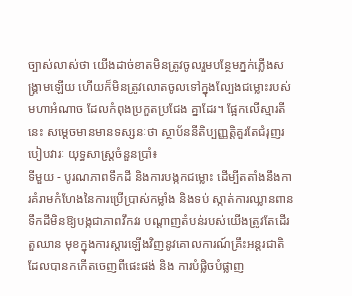ច្បាស់លាស់ថា យើងដាច់ខាតមិនត្រូវចូលរួមបន្ថែមភ្នក់ភ្លើងសង្គ្រាមឡើយ ហើយក៏មិនត្រូវលោតចូលទៅក្នុងល្បែងជម្លោះរបស់មហាអំណាច ដែលកំពុងប្រកួតប្រជែង គ្នាដែរ។ ផ្អែកលើស្មារតីនេះ សម្ដេចមានមានទស្សនៈថា ស្ថាប័ននីតិប្បញ្ញត្តិគួរតែជំរុញរបៀបវារៈ យុទ្ធសាស្រ្តចំនួនប្រាំ៖
ទីមួយ - បូរណភាពទឹកដី និងការបង្កកជម្លោះ ដើម្បីតតាំងនឹងការគំរាមកំហែងនៃការប្រើប្រាស់កម្លាំង និងទប់ ស្កាត់ការឈ្លានពានទឹកដីមិនឱ្យបង្កជាភាពវឹកវរ បណ្តាញតំបន់របស់យើងត្រូវតែដើរតួឈាន មុខក្នុងការស្តារឡើងវិញនូវគោលការណ៍គ្រឹះអន្តរជាតិ ដែលបានកកើតចេញពីផេះផង់ និង ការបំផ្លិចបំផ្លាញ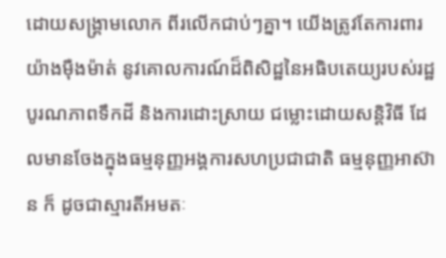ដោយសង្គ្រាមលោក ពីរលើកជាប់ៗគ្នា។ យើងត្រូវតែការពារយ៉ាងម៉ឺងម៉ាត់ នូវគោលការណ៍ដ៏ពិសិដ្ឋនៃអធិបតេយ្យរបស់រដ្ឋ បូរណភាពទឹកដី និងការដោះស្រាយ ជម្លោះដោយសន្តិវិធី ដែលមានចែងក្នុងធម្មនុញ្ញអង្គការសហប្រជាជាតិ ធម្មនុញ្ញអាស៊ាន ក៏ ដូចជាស្មារតីអមតៈ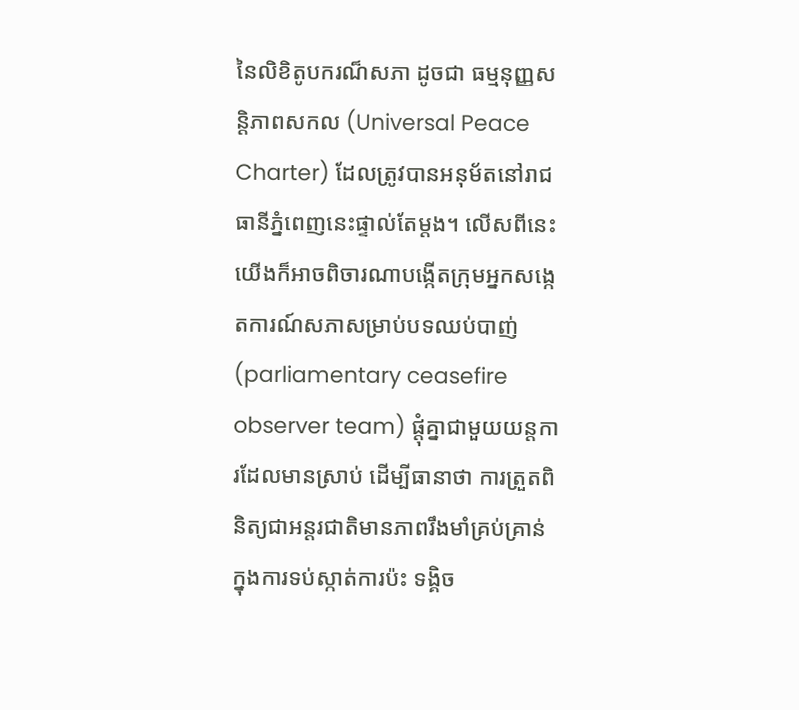នៃលិខិតូបករណ៏សភា ដូចជា ធម្មនុញ្ញសន្តិភាពសកល (Universal Peace Charter) ដែលត្រូវបានអនុម័តនៅរាជធានីភ្នំពេញនេះផ្ទាល់តែម្តង។ លើសពីនេះ យើងក៏អាចពិចារណាបង្កើតក្រុមអ្នកសង្កេតការណ៍សភាសម្រាប់បទឈប់បាញ់
(parliamentary ceasefire observer team) ផ្តុំគ្នាជាមួយយន្តការដែលមានស្រាប់ ដើម្បីធានាថា ការត្រួតពិនិត្យជាអន្តរជាតិមានភាពរឹងមាំគ្រប់គ្រាន់ ក្នុងការទប់ស្កាត់ការប៉ះ ទង្គិច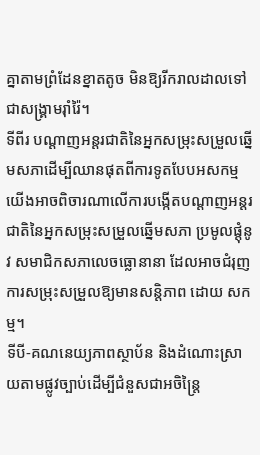គ្នាតាមព្រំដែនខ្នាតតូច មិនឱ្យរីករាលដាលទៅជាសង្គ្រាមរ៉ាំរ៉ៃ។
ទីពីរ បណ្តាញអន្តរជាតិនៃអ្នកសម្រុះសម្រួលឆ្នើមសភាដើម្បីឈានផុតពីការទូតបែបអសកម្ម យើងអាចពិចារណាលើការបង្កើតបណ្តាញអន្តរជាតិនៃអ្នកសម្រុះសម្រួលឆ្នើមសភា ប្រមូលផ្តុំនូវ សមាជិកសភាលេចធ្លោនានា ដែលអាចជំរុញការសម្រុះសម្រួលឱ្យមានសន្តិភាព ដោយ សកម្ម។
ទីបី-គណនេយ្យភាពស្ថាប័ន និងដំណោះស្រាយតាមផ្លូវច្បាប់ដើម្បីជំនួសជាអចិន្ត្រៃ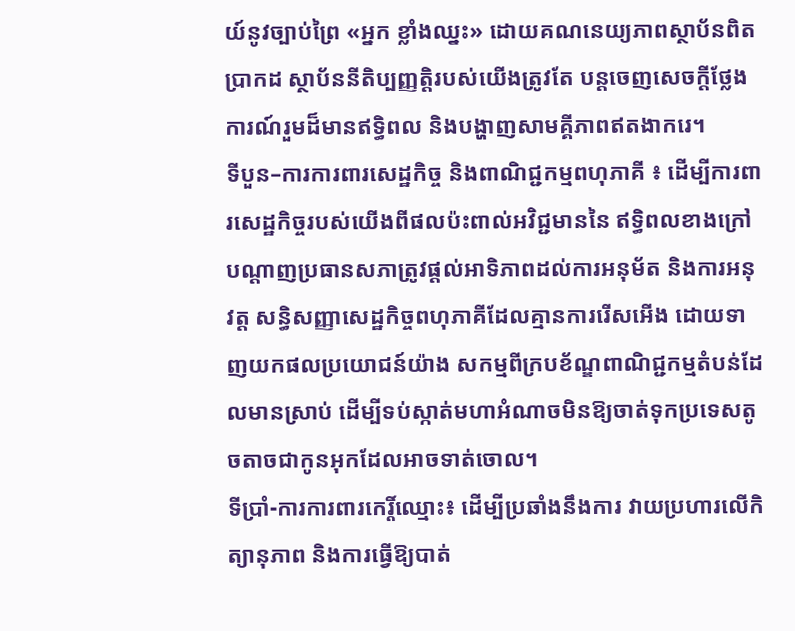យ៍នូវច្បាប់ព្រៃ «អ្នក ខ្លាំងឈ្នះ» ដោយគណនេយ្យភាពស្ថាប័នពិតប្រាកដ ស្ថាប័ននីតិប្បញ្ញត្តិរបស់យើងត្រូវតែ បន្តចេញសេចក្តីថ្លែងការណ៍រួមដ៏មានឥទ្ធិពល និងបង្ហាញសាមគ្គីភាពឥតងាករេ។
ទីបួន–ការការពារសេដ្ឋកិច្ច និងពាណិជ្ជកម្មពហុភាគី ៖ ដើម្បីការពារសេដ្ឋកិច្ចរបស់យើងពីផលប៉ះពាល់អវិជ្ជមាននៃ ឥទ្ធិពលខាងក្រៅ បណ្តាញប្រធានសភាត្រូវផ្តល់អាទិភាពដល់ការអនុម័ត និងការអនុវត្ត សន្ធិសញ្ញាសេដ្ឋកិច្ចពហុភាគីដែលគ្មានការរើសអើង ដោយទាញយកផលប្រយោជន៍យ៉ាង សកម្មពីក្របខ័ណ្ឌពាណិជ្ជកម្មតំបន់ដែលមានស្រាប់ ដើម្បីទប់ស្កាត់មហាអំណាចមិនឱ្យចាត់ទុកប្រទេសតូចតាចជាកូនអុកដែលអាចទាត់ចោល។
ទីប្រាំ-ការការពារកេរ្តិ៍ឈ្មោះ៖ ដើម្បីប្រឆាំងនឹងការ វាយប្រហារលើកិត្យានុភាព និងការធ្វើឱ្យបាត់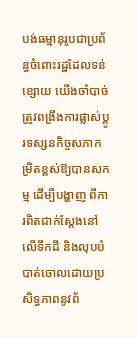បង់ធម្មានុរូបជាប្រព័ន្ធចំពោះរដ្ឋដែលទន់ខ្សោយ យើងចាំបាច់ត្រូវពង្រឹងការផ្លាស់ប្តូរទស្សនកិច្ចសភាកម្រិតខ្ពស់ឱ្យបានសកម្ម ដើម្បីបង្ហាញ ពីការពិតជាក់ស្តែងនៅលើទឹកដី និងលុបបំបាត់ចោលដោយប្រសិទ្ធភាពនូវព័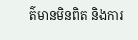ត៌មានមិនពិត និងការ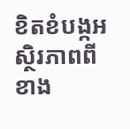ខិតខំបង្កអស្ថិរភាពពីខាង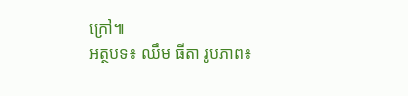ក្រៅ៕
អត្ថបទ៖ ឈឹម ធីតា រូបភាព៖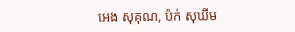អេង សុគុណ, ប៉ក់ សុឃីម